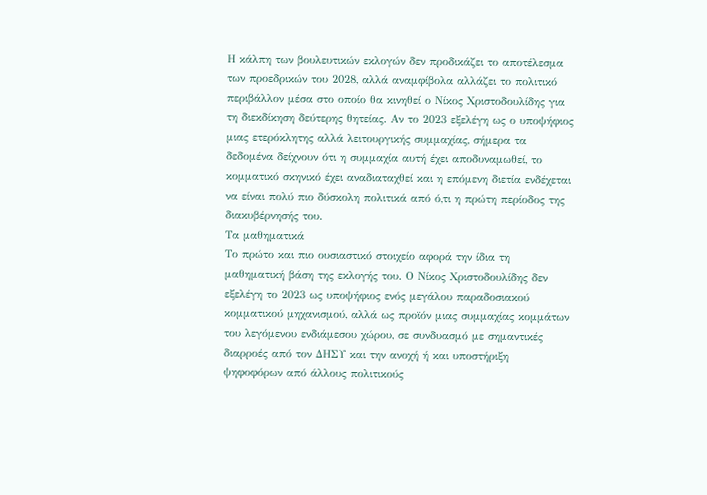Η κάλπη των βουλευτικών εκλογών δεν προδικάζει το αποτέλεσμα των προεδρικών του 2028, αλλά αναμφίβολα αλλάζει το πολιτικό περιβάλλον μέσα στο οποίο θα κινηθεί ο Νίκος Χριστοδουλίδης για τη διεκδίκηση δεύτερης θητείας. Αν το 2023 εξελέγη ως ο υποψήφιος μιας ετερόκλητης αλλά λειτουργικής συμμαχίας, σήμερα τα δεδομένα δείχνουν ότι η συμμαχία αυτή έχει αποδυναμωθεί, το κομματικό σκηνικό έχει αναδιαταχθεί και η επόμενη διετία ενδέχεται να είναι πολύ πιο δύσκολη πολιτικά από ό,τι η πρώτη περίοδος της διακυβέρνησής του.
Τα μαθηματικά
Το πρώτο και πιο ουσιαστικό στοιχείο αφορά την ίδια τη μαθηματική βάση της εκλογής του. Ο Νίκος Χριστοδουλίδης δεν εξελέγη το 2023 ως υποψήφιος ενός μεγάλου παραδοσιακού κομματικού μηχανισμού, αλλά ως προϊόν μιας συμμαχίας κομμάτων του λεγόμενου ενδιάμεσου χώρου, σε συνδυασμό με σημαντικές διαρροές από τον ΔΗΣΥ και την ανοχή ή και υποστήριξη ψηφοφόρων από άλλους πολιτικούς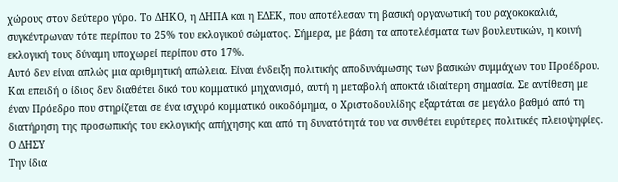χώρους στον δεύτερο γύρο. Το ΔΗΚΟ, η ΔΗΠΑ και η ΕΔΕΚ, που αποτέλεσαν τη βασική οργανωτική του ραχοκοκαλιά, συγκέντρωναν τότε περίπου το 25% του εκλογικού σώματος. Σήμερα, με βάση τα αποτελέσματα των βουλευτικών, η κοινή εκλογική τους δύναμη υποχωρεί περίπου στο 17%.
Αυτό δεν είναι απλώς μια αριθμητική απώλεια. Είναι ένδειξη πολιτικής αποδυνάμωσης των βασικών συμμάχων του Προέδρου. Και επειδή ο ίδιος δεν διαθέτει δικό του κομματικό μηχανισμό, αυτή η μεταβολή αποκτά ιδιαίτερη σημασία. Σε αντίθεση με έναν Πρόεδρο που στηρίζεται σε ένα ισχυρό κομματικό οικοδόμημα, ο Χριστοδουλίδης εξαρτάται σε μεγάλο βαθμό από τη διατήρηση της προσωπικής του εκλογικής απήχησης και από τη δυνατότητά του να συνθέτει ευρύτερες πολιτικές πλειοψηφίες.
Ο ΔΗΣΥ
Την ίδια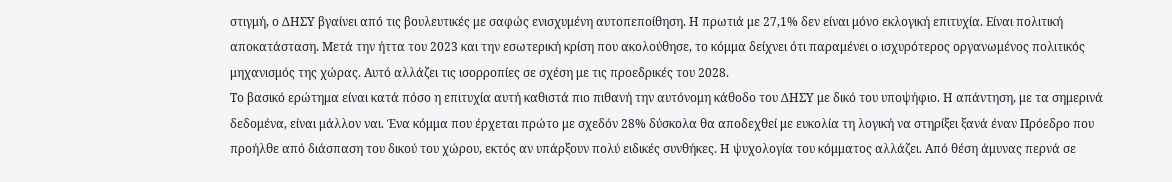στιγμή, ο ΔΗΣΥ βγαίνει από τις βουλευτικές με σαφώς ενισχυμένη αυτοπεποίθηση. Η πρωτιά με 27,1% δεν είναι μόνο εκλογική επιτυχία. Είναι πολιτική αποκατάσταση. Μετά την ήττα του 2023 και την εσωτερική κρίση που ακολούθησε, το κόμμα δείχνει ότι παραμένει ο ισχυρότερος οργανωμένος πολιτικός μηχανισμός της χώρας. Αυτό αλλάζει τις ισορροπίες σε σχέση με τις προεδρικές του 2028.
Το βασικό ερώτημα είναι κατά πόσο η επιτυχία αυτή καθιστά πιο πιθανή την αυτόνομη κάθοδο του ΔΗΣΥ με δικό του υποψήφιο. Η απάντηση, με τα σημερινά δεδομένα, είναι μάλλον ναι. Ένα κόμμα που έρχεται πρώτο με σχεδόν 28% δύσκολα θα αποδεχθεί με ευκολία τη λογική να στηρίξει ξανά έναν Πρόεδρο που προήλθε από διάσπαση του δικού του χώρου, εκτός αν υπάρξουν πολύ ειδικές συνθήκες. Η ψυχολογία του κόμματος αλλάζει. Από θέση άμυνας περνά σε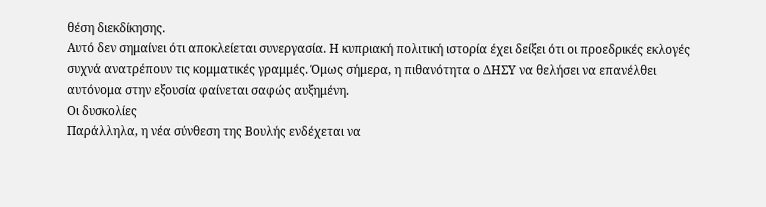θέση διεκδίκησης.
Αυτό δεν σημαίνει ότι αποκλείεται συνεργασία. Η κυπριακή πολιτική ιστορία έχει δείξει ότι οι προεδρικές εκλογές συχνά ανατρέπουν τις κομματικές γραμμές. Όμως σήμερα, η πιθανότητα ο ΔΗΣΥ να θελήσει να επανέλθει αυτόνομα στην εξουσία φαίνεται σαφώς αυξημένη.
Οι δυσκολίες
Παράλληλα, η νέα σύνθεση της Βουλής ενδέχεται να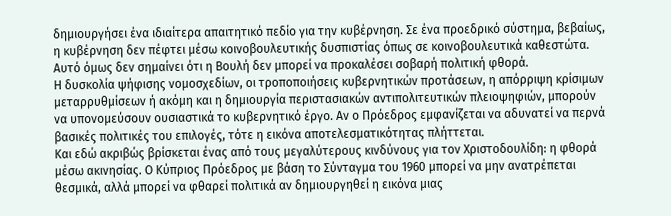δημιουργήσει ένα ιδιαίτερα απαιτητικό πεδίο για την κυβέρνηση. Σε ένα προεδρικό σύστημα, βεβαίως, η κυβέρνηση δεν πέφτει μέσω κοινοβουλευτικής δυσπιστίας όπως σε κοινοβουλευτικά καθεστώτα. Αυτό όμως δεν σημαίνει ότι η Βουλή δεν μπορεί να προκαλέσει σοβαρή πολιτική φθορά.
Η δυσκολία ψήφισης νομοσχεδίων, οι τροποποιήσεις κυβερνητικών προτάσεων, η απόρριψη κρίσιμων μεταρρυθμίσεων ή ακόμη και η δημιουργία περιστασιακών αντιπολιτευτικών πλειοψηφιών, μπορούν να υπονομεύσουν ουσιαστικά το κυβερνητικό έργο. Αν ο Πρόεδρος εμφανίζεται να αδυνατεί να περνά βασικές πολιτικές του επιλογές, τότε η εικόνα αποτελεσματικότητας πλήττεται.
Και εδώ ακριβώς βρίσκεται ένας από τους μεγαλύτερους κινδύνους για τον Χριστοδουλίδη: η φθορά μέσω ακινησίας. Ο Κύπριος Πρόεδρος με βάση το Σύνταγμα του 1960 μπορεί να μην ανατρέπεται θεσμικά, αλλά μπορεί να φθαρεί πολιτικά αν δημιουργηθεί η εικόνα μιας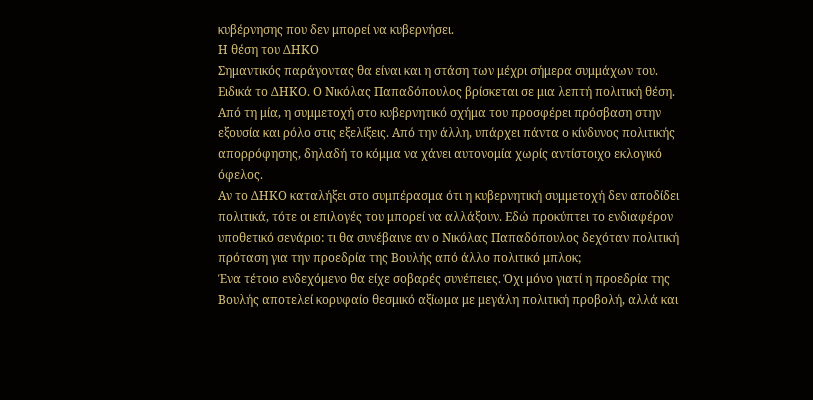κυβέρνησης που δεν μπορεί να κυβερνήσει.
Η θέση του ΔΗΚΟ
Σημαντικός παράγοντας θα είναι και η στάση των μέχρι σήμερα συμμάχων του. Ειδικά το ΔΗΚΟ. Ο Νικόλας Παπαδόπουλος βρίσκεται σε μια λεπτή πολιτική θέση. Από τη μία, η συμμετοχή στο κυβερνητικό σχήμα του προσφέρει πρόσβαση στην εξουσία και ρόλο στις εξελίξεις. Από την άλλη, υπάρχει πάντα ο κίνδυνος πολιτικής απορρόφησης, δηλαδή το κόμμα να χάνει αυτονομία χωρίς αντίστοιχο εκλογικό όφελος.
Αν το ΔΗΚΟ καταλήξει στο συμπέρασμα ότι η κυβερνητική συμμετοχή δεν αποδίδει πολιτικά, τότε οι επιλογές του μπορεί να αλλάξουν. Εδώ προκύπτει το ενδιαφέρον υποθετικό σενάριο: τι θα συνέβαινε αν ο Νικόλας Παπαδόπουλος δεχόταν πολιτική πρόταση για την προεδρία της Βουλής από άλλο πολιτικό μπλοκ;
Ένα τέτοιο ενδεχόμενο θα είχε σοβαρές συνέπειες. Όχι μόνο γιατί η προεδρία της Βουλής αποτελεί κορυφαίο θεσμικό αξίωμα με μεγάλη πολιτική προβολή, αλλά και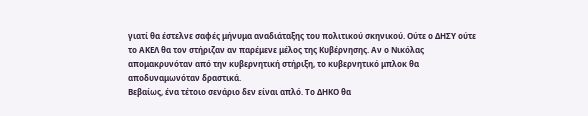γιατί θα έστελνε σαφές μήνυμα αναδιάταξης του πολιτικού σκηνικού. Ούτε ο ΔΗΣΥ ούτε το ΑΚΕΛ θα τον στήριζαν αν παρέμενε μέλος της Κυβέρνησης. Αν ο Νικόλας απομακρυνόταν από την κυβερνητική στήριξη, το κυβερνητικό μπλοκ θα αποδυναμωνόταν δραστικά.
Βεβαίως, ένα τέτοιο σενάριο δεν είναι απλό. Το ΔΗΚΟ θα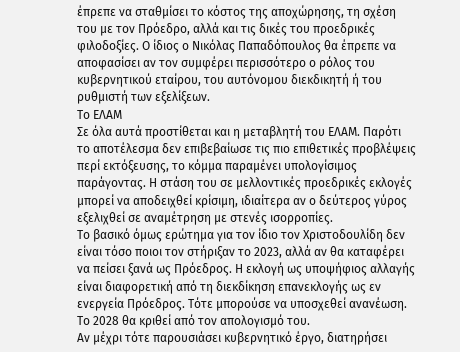έπρεπε να σταθμίσει το κόστος της αποχώρησης, τη σχέση του με τον Πρόεδρο, αλλά και τις δικές του προεδρικές φιλοδοξίες. Ο ίδιος ο Νικόλας Παπαδόπουλος θα έπρεπε να αποφασίσει αν τον συμφέρει περισσότερο ο ρόλος του κυβερνητικού εταίρου, του αυτόνομου διεκδικητή ή του ρυθμιστή των εξελίξεων.
Το ΕΛΑΜ
Σε όλα αυτά προστίθεται και η μεταβλητή του ΕΛΑΜ. Παρότι το αποτέλεσμα δεν επιβεβαίωσε τις πιο επιθετικές προβλέψεις περί εκτόξευσης, το κόμμα παραμένει υπολογίσιμος παράγοντας. Η στάση του σε μελλοντικές προεδρικές εκλογές μπορεί να αποδειχθεί κρίσιμη, ιδιαίτερα αν ο δεύτερος γύρος εξελιχθεί σε αναμέτρηση με στενές ισορροπίες.
Το βασικό όμως ερώτημα για τον ίδιο τον Χριστοδουλίδη δεν είναι τόσο ποιοι τον στήριξαν το 2023, αλλά αν θα καταφέρει να πείσει ξανά ως Πρόεδρος. Η εκλογή ως υποψήφιος αλλαγής είναι διαφορετική από τη διεκδίκηση επανεκλογής ως εν ενεργεία Πρόεδρος. Τότε μπορούσε να υποσχεθεί ανανέωση. Το 2028 θα κριθεί από τον απολογισμό του.
Αν μέχρι τότε παρουσιάσει κυβερνητικό έργο, διατηρήσει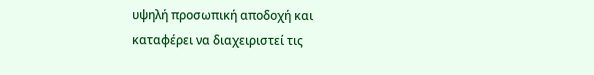υψηλή προσωπική αποδοχή και καταφέρει να διαχειριστεί τις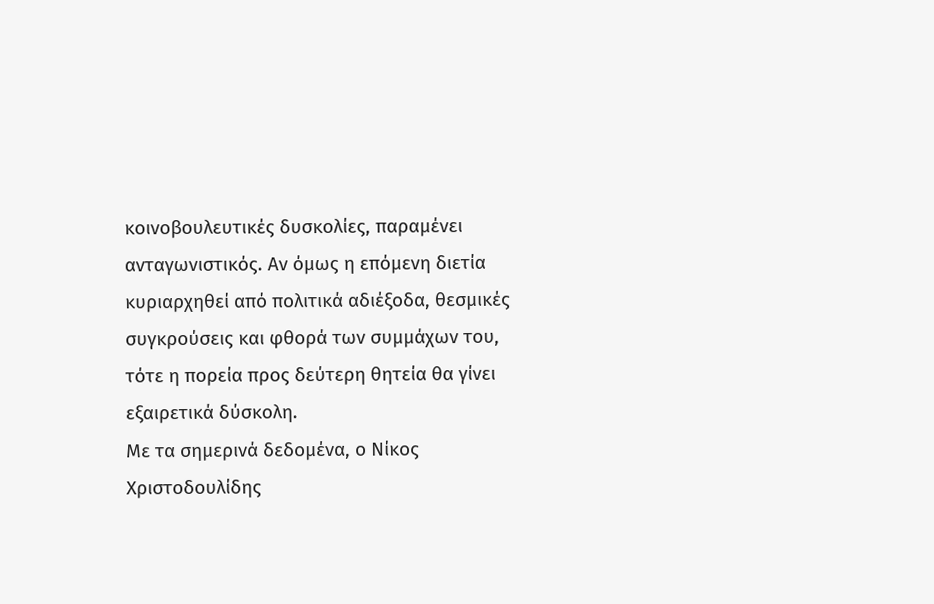κοινοβουλευτικές δυσκολίες, παραμένει ανταγωνιστικός. Αν όμως η επόμενη διετία κυριαρχηθεί από πολιτικά αδιέξοδα, θεσμικές συγκρούσεις και φθορά των συμμάχων του, τότε η πορεία προς δεύτερη θητεία θα γίνει εξαιρετικά δύσκολη.
Με τα σημερινά δεδομένα, ο Νίκος Χριστοδουλίδης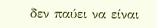δεν παύει να είναι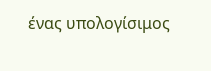ένας υπολογίσιμος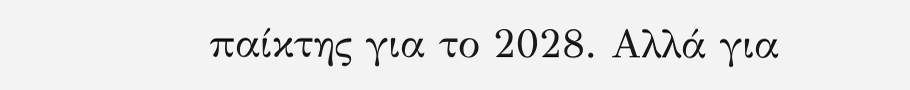παίκτης για το 2028. Αλλά για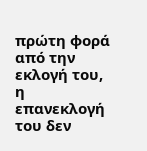πρώτη φορά από την εκλογή του, η επανεκλογή του δεν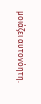μοιάζει αυτονόητη.